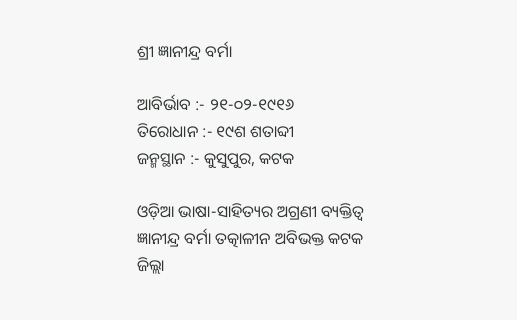ଶ୍ରୀ ଜ୍ଞାନୀନ୍ଦ୍ର ବର୍ମା

ଆବିର୍ଭାବ :- ୨୧-୦୨-୧୯୧୬
ତିରୋଧାନ :- ୧୯ଶ ଶତାବ୍ଦୀ
ଜନ୍ମସ୍ଥାନ :- କୁସୁପୁର, କଟକ

ଓଡ଼ିଆ ଭାଷା-ସାହିତ୍ୟର ଅଗ୍ରଣୀ ବ୍ୟକ୍ତିତ୍ୱ ଜ୍ଞାନୀନ୍ଦ୍ର ବର୍ମା ତତ୍କାଳୀନ ଅବିଭକ୍ତ କଟକ ଜିଲ୍ଲା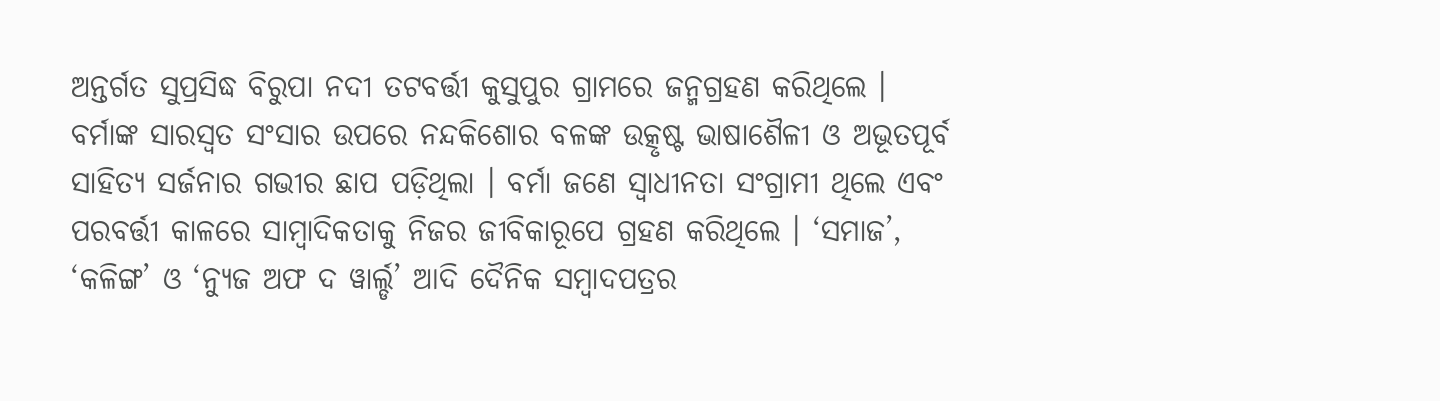ଅନ୍ତର୍ଗତ ସୁପ୍ରସିଦ୍ଧ ବିରୁପା ନଦୀ ତଟବର୍ତ୍ତୀ କୁସୁପୁର ଗ୍ରାମରେ ଜନ୍ମଗ୍ରହଣ କରିଥିଲେ । ବର୍ମାଙ୍କ ସାରସ୍ଵତ ସଂସାର ଉପରେ ନନ୍ଦକିଶୋର ବଳଙ୍କ ଉତ୍କୃଷ୍ଟ ଭାଷାଶୈଳୀ ଓ ଅଭୂତପୂର୍ବ ସାହିତ୍ୟ ସର୍ଜନାର ଗଭୀର ଛାପ ପଡ଼ିଥିଲା । ବର୍ମା ଜଣେ ସ୍ଵାଧୀନତା ସଂଗ୍ରାମୀ ଥିଲେ ଏବଂ ପରବର୍ତ୍ତୀ କାଳରେ ସାମ୍ବାଦିକତାକୁ ନିଜର ଜୀବିକାରୂପେ ଗ୍ରହଣ କରିଥିଲେ । ‘ସମାଜ’, ‘କଳିଙ୍ଗ’ ଓ ‘ନ୍ୟୁଜ ଅଫ ଦ ୱାର୍ଲ୍ଡ’ ଆଦି ଦୈନିକ ସମ୍ବାଦପତ୍ରର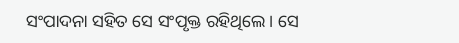ସଂପାଦନା ସହିତ ସେ ସଂପୃକ୍ତ ରହିଥିଲେ । ସେ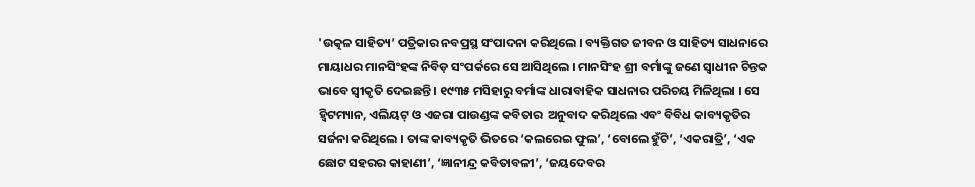'ଉତ୍କଳ ସାହିତ୍ୟ’ ପତ୍ରିକାର ନବପ୍ରସ୍ଥ ସଂପାଦନା କରିଥିଲେ । ବ୍ୟକ୍ତିଗତ ଜୀବନ ଓ ସାହିତ୍ୟ ସାଧନାରେ ମାୟାଧର ମାନସିଂହଙ୍କ ନିବିଡ଼ ସଂପର୍କରେ ସେ ଆସିଥିଲେ । ମାନସିଂହ ଶ୍ରୀ ବର୍ମାଙ୍କୁ ଜଣେ ସ୍ଵାଧୀନ ଚିନ୍ତକ ଭାବେ ସ୍ୱୀକୃତି ଦେଇଛନ୍ତି । ୧୯୩୫ ମସିହାରୁ ବର୍ମାଙ୍କ ଧାରାବାହିକ ସାଧନାର ପରିଚୟ ମିଳିଥିଲା । ସେ ହ୍ଵିଟମ୍ୟାନ, ଏଲିୟଟ୍ ଓ ଏଜରା ପାଉଣ୍ଡଙ୍କ କବିତାର  ଅନୁବାଦ କରିଥିଲେ ଏବଂ ବିବିଧ କାବ୍ୟକୃତିର ସର୍ଜନା କରିଥିଲେ । ତାଙ୍କ କାବ୍ୟକୃତି ଭିତରେ ‘କଲରେଇ ଫୁଲ’, ‘ବୋଲେ ହୁଁଟି’, ‘ଏକରାତ୍ରି’, ‘ଏକ ଛୋଟ ସହରର କାହାଣୀ’, ‘ଜ୍ଞାନୀନ୍ଦ୍ର କବିତାବଳୀ’, ‘ଜୟଦେବର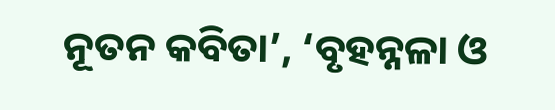ନୂତନ କବିତା’, ‘ବୃହନ୍ନଳା ଓ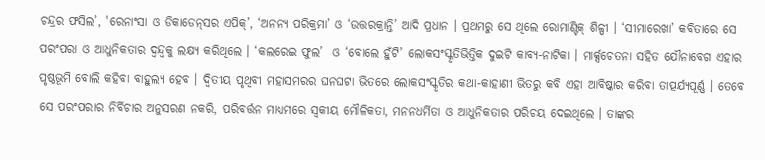ଚନ୍ଦ୍ରର ଫସିଲ’, 'ରେନାଂସା ଓ ଡିକାଡେନ୍‍ସର ଏପିକ୍’, ‘ଅନନ୍ୟ ପରିକ୍ରମା’ ଓ ‘ଉତ୍ତରକ୍ରାନ୍ତି’ ଆଦି ପ୍ରଧାନ । ପ୍ରଥମରୁ ସେ ଥିଲେ ରୋମାଣ୍ଟିକ୍ ଶିଳ୍ପୀ । ‘ସୀମାରେଖା’ କବିତାରେ ସେ ପରଂପରା ଓ ଆଧୁନିକତାର ଦ୍ଵନ୍ଦ୍ଵକୁ ଲକ୍ଷ୍ୟ କରିଥିଲେ । ‘କଲରେଇ ଫୁଲ’  ଓ ‘ବୋଲେ ହୁଁଟି’ ଲୋକସଂସ୍କୃତିଭିତ୍ତିକ ଦୁଇଟି କାବ୍ୟ-ନାଟିକା । ମାର୍କ୍ସଚେତନା ସହିତ ଯୌନାବେଗ ଏହାର ପୃଷ୍ଠଭୂମି ବୋଲି କହିବା ବାହୁଲ୍ୟ ହେବ । ଦ୍ୱିତୀୟ ପୃଥିବୀ ମହାସମରର ଘନଘଟା ଭିତରେ ଲୋକସଂସ୍କୃତିର କଥା-କାହାଣୀ ଭିତରୁ କବି ଏହା ଆବିଷ୍କାର କରିବା ତାତ୍ପର୍ଯ୍ୟପୂର୍ଣ୍ଣ । ତେବେ ସେ ପରଂପରାର ନିର୍ବିଚାର ଅନୁସରଣ ନକରି, ପରିବର୍ତ୍ତନ ମାଧ୍ୟମରେ ସ୍ଵକୀୟ ମୌଳିକତା, ମନନଧର୍ମିତା ଓ ଆଧୁନିକତାର ପରିଚୟ ଦେଇଥିଲେ । ତାଙ୍କର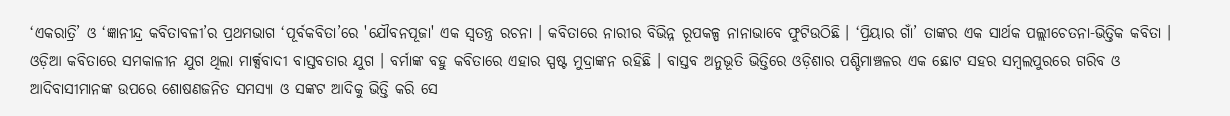‘ଏକରାତ୍ରି’ ଓ ‘ଜ୍ଞାନୀନ୍ଦ୍ର କବିତାବଳୀ’ର ପ୍ରଥମଭାଗ ‘ପୂର୍ବକବିତା’ରେ 'ଯୌବନପୂଜା' ଏକ ସ୍ଵତନ୍ତ୍ର ରଚନା । କବିତାରେ ନାରୀର ବିଭିନ୍ନ ରୂପକଳ୍ପ ନାନାଭାବେ ଫୁଟିଉଠିଛି । ‘ପ୍ରିୟାର ଗାଁ’ ତାଙ୍କର ଏକ ସାର୍ଥକ ପଲ୍ଲୀଚେତନା-ଭିତ୍ତିକ କବିତା । ଓଡ଼ିଆ କବିତାରେ ସମକାଳୀନ ଯୁଗ ଥିଲା ମାର୍କ୍ସବାଦୀ ବାସ୍ତବତାର ଯୁଗ । ବର୍ମାଙ୍କ ବହୁ କବିତାରେ ଏହାର ସ୍ପଷ୍ଟ ମୁଦ୍ରାଙ୍କନ ରହିଛି । ବାସ୍ତବ ଅନୁଭୂତି ଭିତ୍ତିରେ ଓଡ଼ିଶାର ପଶ୍ଚିମାଞ୍ଚଳର ଏକ ଛୋଟ ସହର ସମ୍ବଲପୁରରେ ଗରିବ ଓ ଆଦିବାସୀମାନଙ୍କ ଉପରେ ଶୋଷଣଜନିତ ସମସ୍ୟା ଓ ସଙ୍କଟ ଆଦିକୁ ଭିତ୍ତି କରି ସେ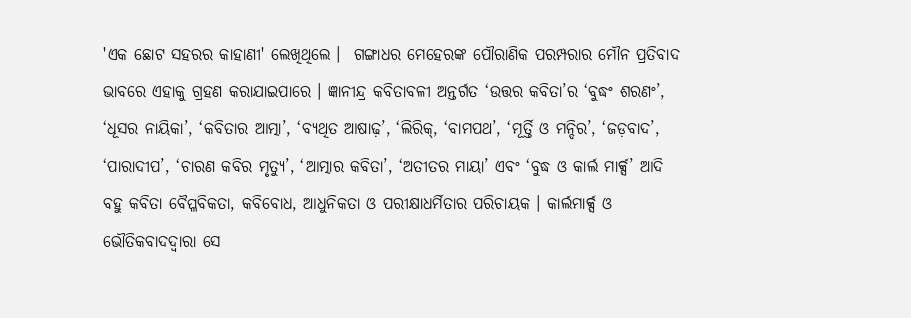'ଏକ ଛୋଟ ସହରର କାହାଣୀ' ଲେଖିଥିଲେ ।  ଗଙ୍ଗାଧର ମେହେରଙ୍କ ପୌରାଣିକ ପରମ୍ପରାର ମୌନ ପ୍ରତିବାଦ ଭାବରେ ଏହାକୁ ଗ୍ରହଣ କରାଯାଇପାରେ । ଜ୍ଞାନୀନ୍ଦ୍ର କବିତାବଳୀ ଅନ୍ତର୍ଗତ ‘ଉତ୍ତର କବିତା’ର ‘ବୁଦ୍ଧଂ ଶରଣଂ’, ‘ଧୂସର ନାୟିକା’, ‘କବିତାର ଆତ୍ମା’, ‘ବ୍ୟଥିତ ଆଷାଢ଼’, ‘ଲିରିକ୍, ‘ବାମପଥ’, ‘ମୂର୍ତ୍ତି ଓ ମନ୍ଦିର’, ‘ଜଡ଼ବାଦ’, ‘ପାରାଦୀପ’, ‘ଚାରଣ କବିର ମୃତ୍ୟୁ’, ‘ଆତ୍ମାର କବିତା’, ‘ଅତୀତର ମାୟା’ ଏବଂ ‘ବୁଦ୍ଧ ଓ କାର୍ଲ ମାର୍କ୍ସ’ ଆଦି ବହୁ କବିତା ବୈପ୍ଳବିକତା, କବିବୋଧ, ଆଧୁନିକତା ଓ ପରୀକ୍ଷାଧର୍ମିତାର ପରିଚାୟକ । କାର୍ଲମାର୍କ୍ସ ଓ ଭୌତିକବାଦଦ୍ୱାରା ସେ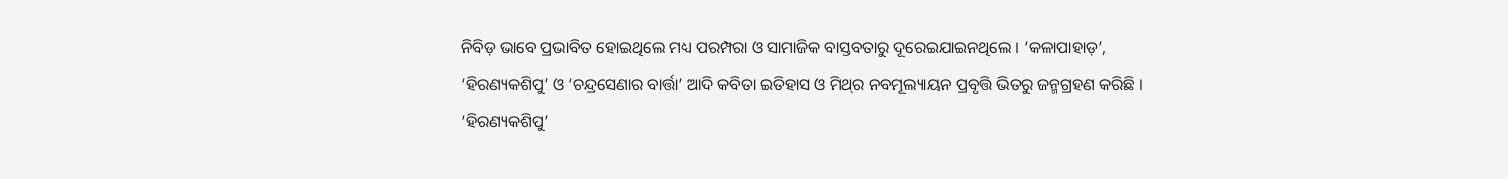ନିବିଡ଼ ଭାବେ ପ୍ରଭାବିତ ହୋଇଥିଲେ ମଧ୍ୟ ପରମ୍ପରା ଓ ସାମାଜିକ ବାସ୍ତବତାରୁ ଦୂରେଇଯାଇନଥିଲେ । ‘କଳାପାହାଡ଼’, ‘ହିରଣ୍ୟକଶିପୁ’ ଓ ‘ଚନ୍ଦ୍ରସେଣାର ବାର୍ତ୍ତା’ ଆଦି କବିତା ଇତିହାସ ଓ ମିଥ୍‍ର ନବମୂଲ୍ୟାୟନ ପ୍ରବୃତ୍ତି ଭିତରୁ ଜନ୍ମଗ୍ରହଣ କରିଛି । ‘ହିରଣ୍ୟକଶିପୁ’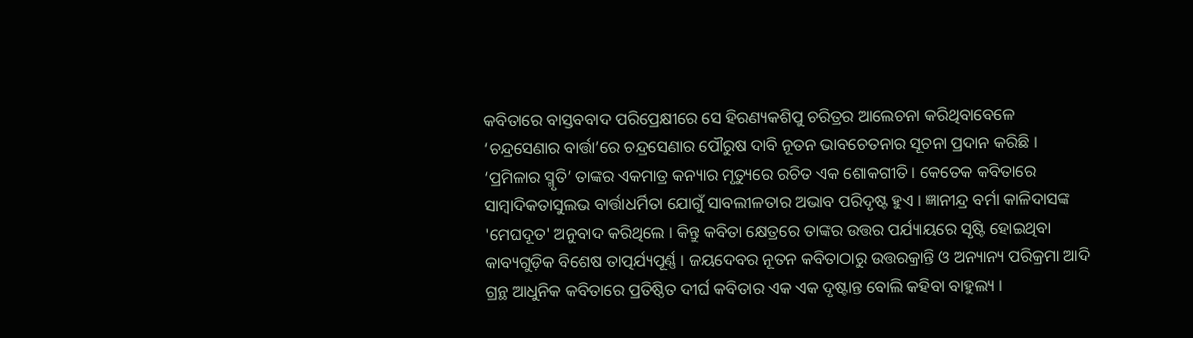କବିତାରେ ବାସ୍ତବବାଦ ପରିପ୍ରେକ୍ଷୀରେ ସେ ହିରଣ୍ୟକଶିପୁ ଚରିତ୍ରର ଆଲେଚନା କରିଥିବାବେଳେ ‘ଚନ୍ଦ୍ରସେଣାର ବାର୍ତ୍ତା’ରେ ଚନ୍ଦ୍ରସେଣାର ପୌରୁଷ ଦାବି ନୂତନ ଭାବଚେତନାର ସୂଚନା ପ୍ରଦାନ କରିଛି । ‘ପ୍ରମିଳାର ସ୍ମୃତି’ ତାଙ୍କର ଏକମାତ୍ର କନ୍ୟାର ମୃତ୍ୟୁରେ ରଚିତ ଏକ ଶୋକଗୀତି । କେତେକ କବିତାରେ ସାମ୍ବାଦିକତାସୁଲଭ ବାର୍ତ୍ତାଧର୍ମିତା ଯୋଗୁଁ ସାବଲୀଳତାର ଅଭାବ ପରିଦୃଷ୍ଟ ହୁଏ । ଜ୍ଞାନୀନ୍ଦ୍ର ବର୍ମା କାଳିଦାସଙ୍କ 'ମେଘଦୂତ' ଅନୁବାଦ କରିଥିଲେ । କିନ୍ତୁ କବିତା କ୍ଷେତ୍ରରେ ତାଙ୍କର ଉତ୍ତର ପର୍ଯ୍ୟାୟରେ ସୃଷ୍ଟି ହୋଇଥିବା କାବ୍ୟଗୁଡ଼ିକ ବିଶେଷ ତାତ୍ପର୍ଯ୍ୟପୂର୍ଣ୍ଣ । ଜୟଦେବର ନୂତନ କବିତାଠାରୁ ଉତ୍ତରକ୍ରାନ୍ତି ଓ ଅନ୍ୟାନ୍ୟ ପରିକ୍ରମା ଆଦି ଗ୍ରନ୍ଥ ଆଧୁନିକ କବିତାରେ ପ୍ରତିଷ୍ଠିତ ଦୀର୍ଘ କବିତାର ଏକ ଏକ ଦୃଷ୍ଟାନ୍ତ ବୋଲି କହିବା ବାହୁଲ୍ୟ ।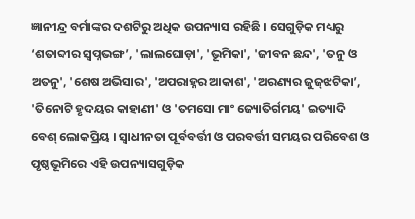ଜ୍ଞାନୀନ୍ଦ୍ର ବର୍ମାଙ୍କର ଦଶଟିରୁ ଅଧିକ ଉପନ୍ୟାସ ରହିଛି । ସେଗୁଡ଼ିକ ମଧ୍ୟରୁ ‘ଶତାବ୍ଦୀର ସ୍ଵପ୍ନଭଙ୍ଗ’, 'ଲାଲଘୋଡ଼ା', 'ଭୂମିକା', 'ଜୀବନ ଛନ୍ଦ', 'ତନୁ ଓ ଅତନୁ', 'ଶେଷ ଅଭିସାର', 'ଅପରାହ୍ନର ଆକାଶ', 'ଅରଣ୍ୟର ଜୁଜ୍‌ଝଟିକା’, 'ତିନୋଟି ହୃଦୟର କାହାଣୀ' ଓ 'ତମସୋ ମାଂ ଜ୍ୟୋତିର୍ଗମୟ' ଇତ୍ୟାଦି ବେଶ୍‍ ଲୋକପ୍ରିୟ । ସ୍ଵାଧୀନତା ପୂର୍ବବର୍ତ୍ତୀ ଓ ପରବର୍ତ୍ତୀ ସମୟର ପରିବେଶ ଓ ପୃଷ୍ଠଭୂମିରେ ଏହି ଉପନ୍ୟାସଗୁଡ଼ିକ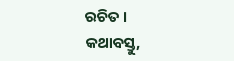ରଚିତ । କଥାବସ୍ତୁ,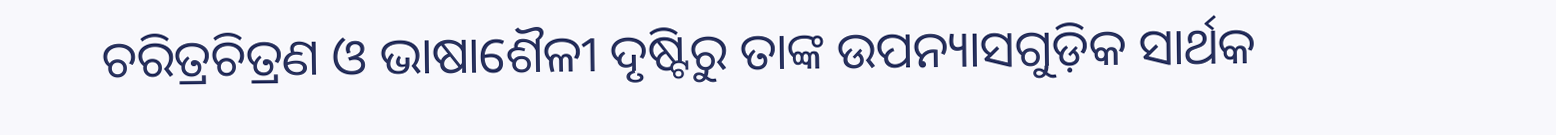ଚରିତ୍ରଚିତ୍ରଣ ଓ ଭାଷାଶୈଳୀ ଦୃଷ୍ଟିରୁ ତାଙ୍କ ଉପନ୍ୟାସଗୁଡ଼ିକ ସାର୍ଥକ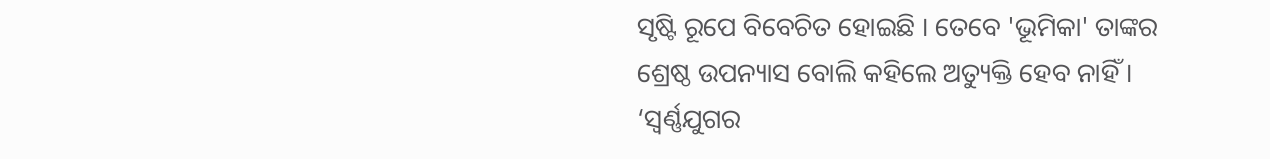ସୃଷ୍ଟି ରୂପେ ବିବେଚିତ ହୋଇଛି । ତେବେ 'ଭୂମିକା' ତାଙ୍କର ଶ୍ରେଷ୍ଠ ଉପନ୍ୟାସ ବୋଲି କହିଲେ ଅତ୍ୟୁକ୍ତି ହେବ ନାହିଁ । ‘ସ୍ଵର୍ଣ୍ଣଯୁଗର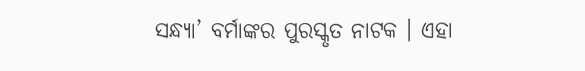ସନ୍ଧ୍ୟା’ ବର୍ମାଙ୍କର ପୁରସ୍କୃତ ନାଟକ । ଏହା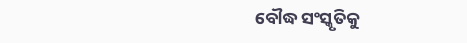ବୌଦ୍ଧ ସଂସ୍କୃତିକୁ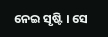ନେଇ ସୃଷ୍ଟି । ସେ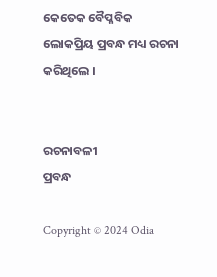କେତେକ ବୈପ୍ଳବିକ ଲୋକପ୍ରିୟ ପ୍ରବନ୍ଧ ମଧ୍ୟ ରଚନା କରିଥିଲେ ।


ରଚନାବଳୀ
ପ୍ରବନ୍ଧ

Copyright © 2024 Odia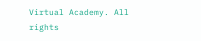Virtual Academy. All rights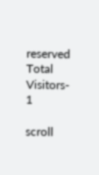reserved      Total Visitors-   1

scroll